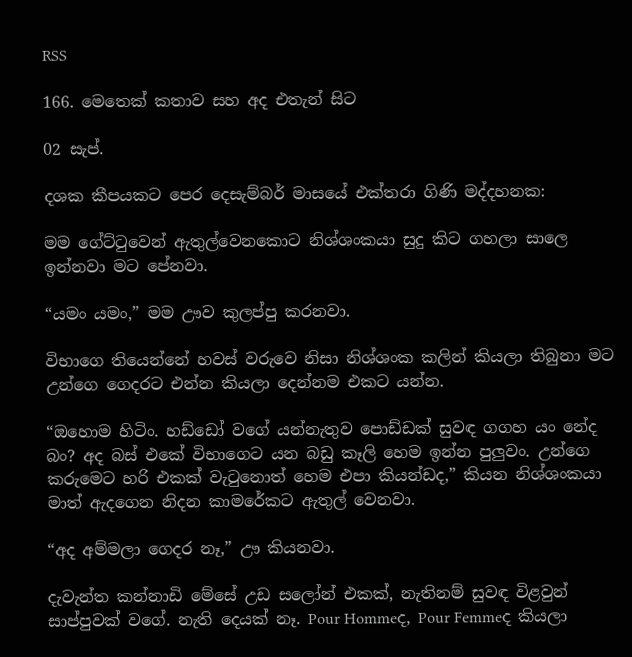RSS

166. මෙතෙක් කතාව සහ අද එතැන් සිට

02 සැප්.

දශක කීපයකට පෙර දෙසැම්බර් මාසයේ එක්තරා ගිණි මද්දහනක:

මම ගේට්‍ටුවෙන් ඇතුල්වෙනකොට නිශ්ශංකයා සුදු කිට ගහලා සාලෙ ඉන්නවා මට පේනවා.

“යමං යමං,” මම ඌව කුලප්පු කරනවා.

විභාගෙ තියෙන්නේ හවස් වරුවෙ නිසා නිශ්ශංක කලින් කියලා තිබුනා මට උන්ගෙ ගෙදරට එන්න කියලා දෙන්නම එකට යන්න.

“ඔහොම හිටිං. හඩ්ඩෝ වගේ යන්නැතුව පොඩ්ඩක් සුවඳ ගගහ යං නේද බං? අද බස් එකේ විභාගෙට යන බඩු කෑලි හෙම ඉන්න පුලුවං. උන්ගෙ කරුමෙට හරි එකක් වැ‍ටුනොත් හෙම එපා කියන්ඩද,” කියන නිශ්ශංකයා මාත් ඇදගෙන නිදන කාමරේකට ඇතුල් වෙනවා.

“අද අම්මලා ගෙදර නෑ,” ඌ කියනවා.

දැවැන්ත කන්නාඩි මේසේ උඩ සලෝන් එකක්, නැතිනම් සුවඳ විළවුන් සාප්පුවක් වගේ. නැති දෙයක් නෑ. Pour Hommeද, Pour Femmeද කියලා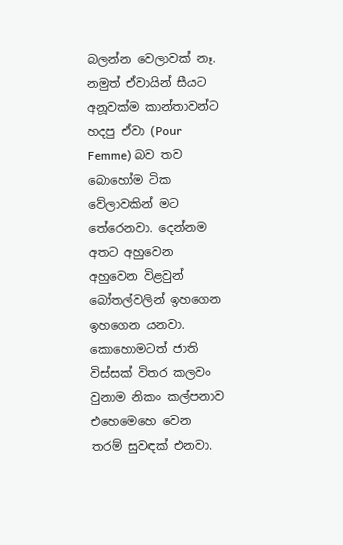බලන්න වෙලාවක් නෑ. නමුත් ඒවායින් සීයට අනූවක්ම කාන්තාවන්ට හදපු ඒවා (Pour Femme) බව තව බොහෝම ටික වේලාවකින් මට තේරෙනවා. දෙන්නම අතට අහුවෙන අහුවෙන විළවුන් බෝතල්වලින් ඉහගෙන ඉහගෙන යනවා. කොහොමටත් ජාති විස්සක් විතර කලවං වුනාම නිකං කල්පනාව එහෙමෙහෙ වෙන තරම් සුවඳක් එනවා.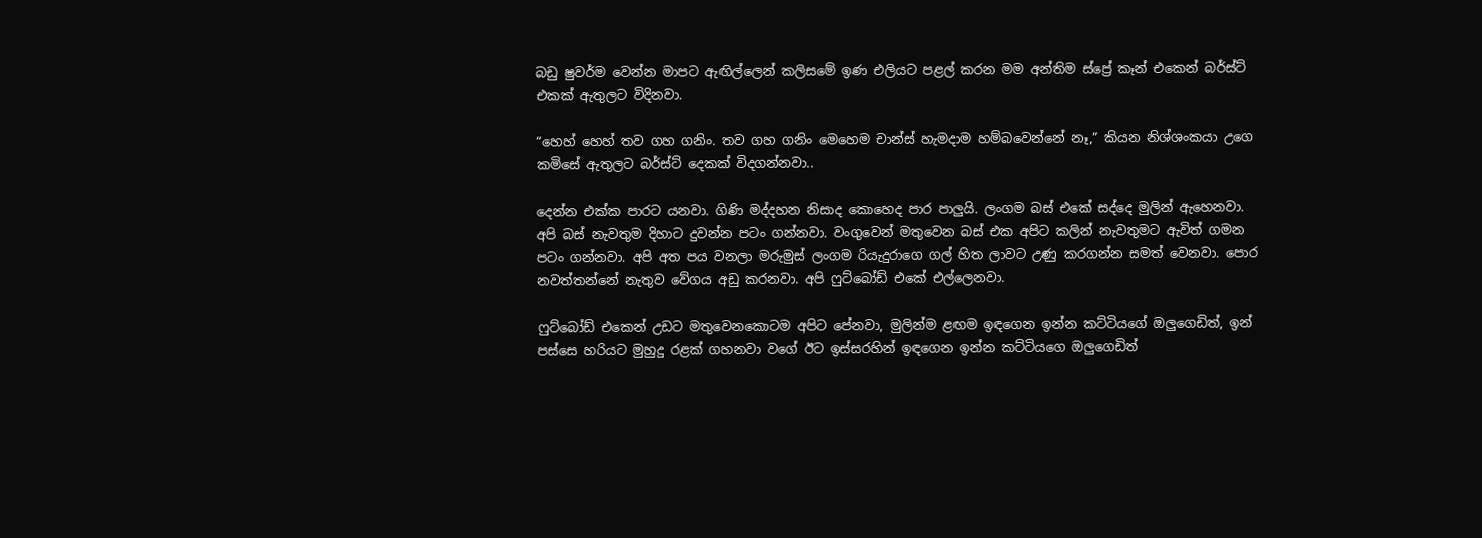බඩු ෂුවර්ම වෙන්න මාපට ඇඟිල්ලෙන් කලිසමේ ඉණ එලියට පළල් කරන මම අන්තිම ස්ප්‍රේ කෑන් එකෙන් බර්ස්ට් එකක් ඇතුලට විදිනවා.

“හෙහ් හෙහ් තව ගහ ගනිං. තව ගහ ගනිං මෙහෙම චාන්ස් හැමදාම හම්බවෙන්නේ නෑ,” කියන නිශ්ශංකයා උගෙ කමිසේ ඇතුලට බර්ස්ට් දෙකක් විදගන්නවා..

දෙන්න එක්ක පාරට යනවා. ගිණි මද්දහන නිසාද කොහෙද පාර පාලුයි. ලංගම බස් එකේ සද්දෙ මුලින් ඇහෙනවා. අපි බස් නැවතුම දිහාට දුවන්න පටං ගන්නවා. වංගුවෙන් මතුවෙන බස් එක අපිට කලින් නැවතුමට ඇවිත් ගමන පටං ගන්නවා. අපි අත පය වනලා මරුමුස් ලංගම රියැදුරාගෙ ගල් හිත ලාවට උණු කරගන්න සමත් වෙනවා. පොර නවත්තන්නේ නැතුව වේගය අඩු කරනවා. අපි ෆුට්බෝඩ් එකේ එල්ලෙනවා.

ෆුට්බෝඩ් එකෙන් උඩට මතුවෙනකොටම අපිට පේනවා, මුලින්ම ළඟම ඉඳගෙන ඉන්න කට්ටියගේ ඔලුගෙඩිත්, ඉන් පස්සෙ හරියට මුහුදු රළක් ගහනවා වගේ ඊට ඉස්සරහින් ඉඳගෙන ඉන්න කට්ටියගෙ ඔලුගෙඩිත්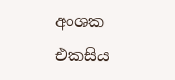අංශක එකසිය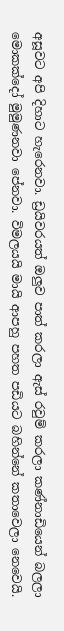අසූවට අපි දිහාට හැරෙනවා. ඩ්‍රයිවරයත් ඔලුව පාත් කරලා ඇස් රවුම් කරලා කණ්නාඩියෙන් බලලා මොකක්දෝ මුමුණනවා පේනවා. විමලයයි මායි ආපහු පහත පඩියට බහින්නේ කතාවෙලා නෙවෙයි.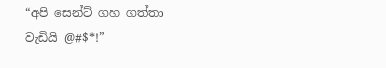“අපි සෙන්ට් ගහ ගත්තා වැඩියි @#$*!”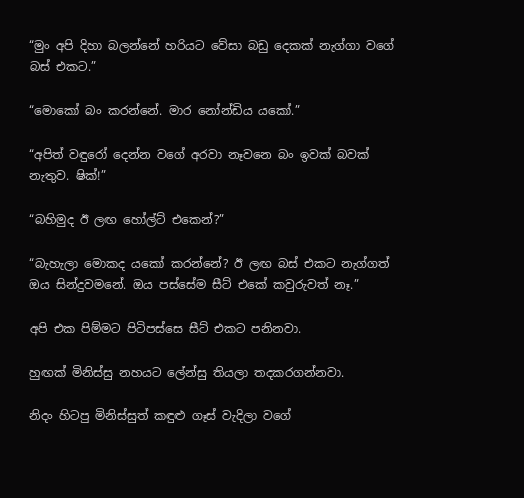“මුං අපි දිහා බලන්නේ හරියට වේසා බඩු දෙකක් නැග්ගා වගේ බස් එකට.”

“මොකෝ බං කරන්නේ. මාර නෝන්ඩිය යකෝ.”

“අපිත් වඳුරෝ දෙන්න වගේ අරවා නෑවනෙ බං ඉවක් බවක් නැතුව. ෂික්!”

“බහිමුද ඊ ලඟ හෝල්ට් එකෙන්?”

“බැහැලා මොකද යකෝ කරන්නේ? ඊ ලඟ බස් එකට නැග්ගත් ඔය සින්දුවමනේ. ඔය පස්සේම සීට් එකේ කවුරුවත් නෑ.”

අපි එක පිම්මට පිටිපස්සෙ සීට් එකට පනිනවා.

හුඟක් මිනිස්සු නහයට ලේන්සු තියලා තදකරගන්නවා.

නිදං හිටපු මිනිස්සුත් කඳුළු ගෑස් වැදිලා වගේ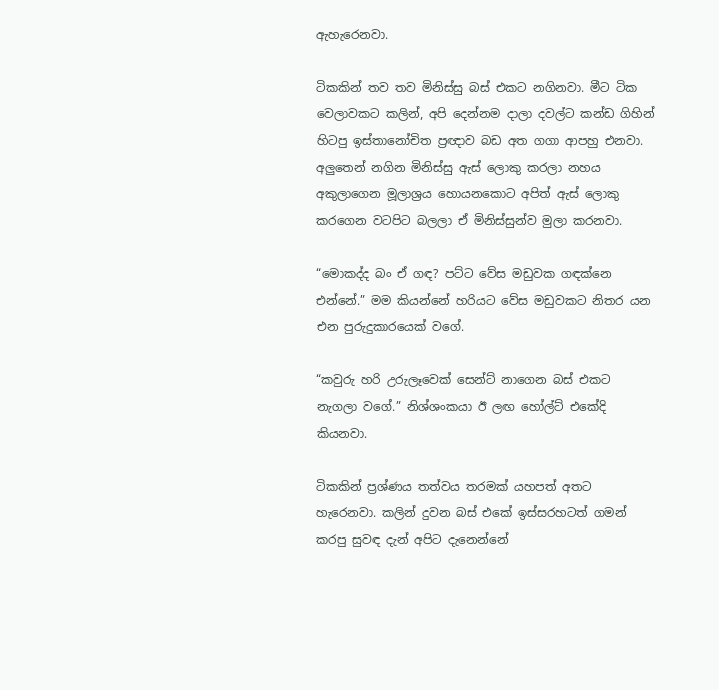ඇහැරෙනවා.

ටිකකින් තව තව මිනිස්සු බස් එකට නගිනවා. මීට ටික වෙලාවකට කලින්, අපි දෙන්නම දාලා දවල්ට කන්ඩ ගිහින් හිටපු ඉස්තානෝචිත ප්‍රඥාව බඩ අත ගගා ආපහු එනවා. අලුතෙන් නගින මිනිස්සු ඇස් ලොකු කරලා නහය අකුලාගෙන මූලාශ්‍රය හොයනකොට අපිත් ඇස් ලොකු කරගෙන වටපිට බලලා ඒ මිනිස්සුන්ව මුලා කරනවා.

“මොකද්ද බං ඒ ගඳ? පට්ට වේස මඩුවක ගඳක්නෙ එන්නේ.” මම කියන්නේ හරියට වේස මඩුවකට නිතර යන එන පුරුදුකාරයෙක් වගේ.

“කවුරු හරි උරුලෑවෙක් සෙන්ට් නාගෙන බස් එකට නැගලා වගේ.” නිශ්ශංකයා ඊ ලඟ හෝල්ට් එකේදි කියනවා.

ටිකකින් ප්‍රශ්ණය තත්වය තරමක් යහපත් අතට හැරෙනවා. කලින් දුවන බස් එකේ ඉස්සරහටත් ගමන් කරපු සුවඳ දැන් අපිට දැනෙන්නේ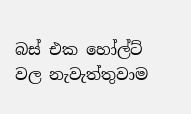බස් එක හෝල්ට් වල නැවැත්තුවාම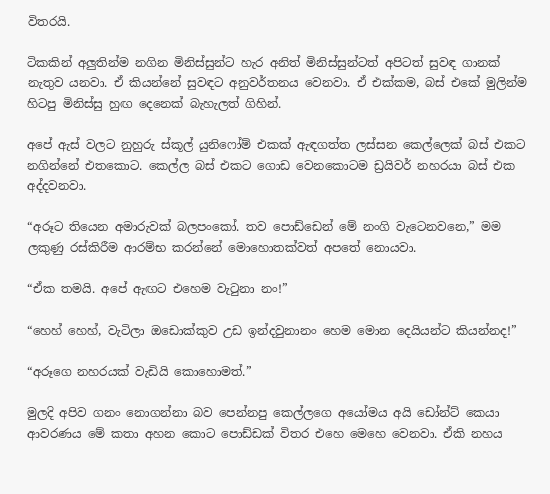විතරයි.

ටිකකින් අලුතින්ම නගින මිනිස්සුන්ට හැර අනිත් මිනිස්සුන්ටත් අපිටත් සුවඳ ගානක් නැතුව යනවා. ඒ කියන්නේ සුවඳට අනුවර්තනය වෙනවා. ඒ එක්කම, බස් එකේ මුලින්ම හිටපු මිනිස්සු හුඟ දෙනෙක් බැහැලත් ගිහින්.

අපේ ඇස් වලට නුහුරු ස්කූල් යුනිෆෝම් එකක් ඇඳගත්ත ලස්සන කෙල්ලෙක් බස් එකට නගින්නේ එතකොට. කෙල්ල බස් එකට ගොඩ වෙනකොටම ඩ්‍රයිවර් නහරයා බස් එක අද්දවනවා.

“අරූට තියෙන අමාරුවක් බලපංකෝ. තව පොඩ්ඩෙන් මේ නංගි වැටෙනවනෙ,” මම ලකුණු රස්කිරීම ආරම්භ කරන්නේ මොහොතක්වත් අපතේ නොයවා.

“ඒක තමයි. අපේ ඇඟට එහෙම වැ‍ටුනා නං!”

“හෙහ් හෙහ්, වැටිලා ඔඩොක්කුව උඩ ඉන්දවුනානං හෙම මොන දෙයියන්ට කියන්නද!”

“අරූගෙ නහරයක් වැඩියි කොහොමත්.”

මුලදි අපිව ගනං නොගන්නා බව පෙන්නපු කෙල්ලගෙ අයෝමය අයි ඩෝන්ට් කෙයා ආවරණය මේ කතා අහන කොට පොඩ්ඩක් විතර එහෙ මෙහෙ වෙනවා. ඒකි නහය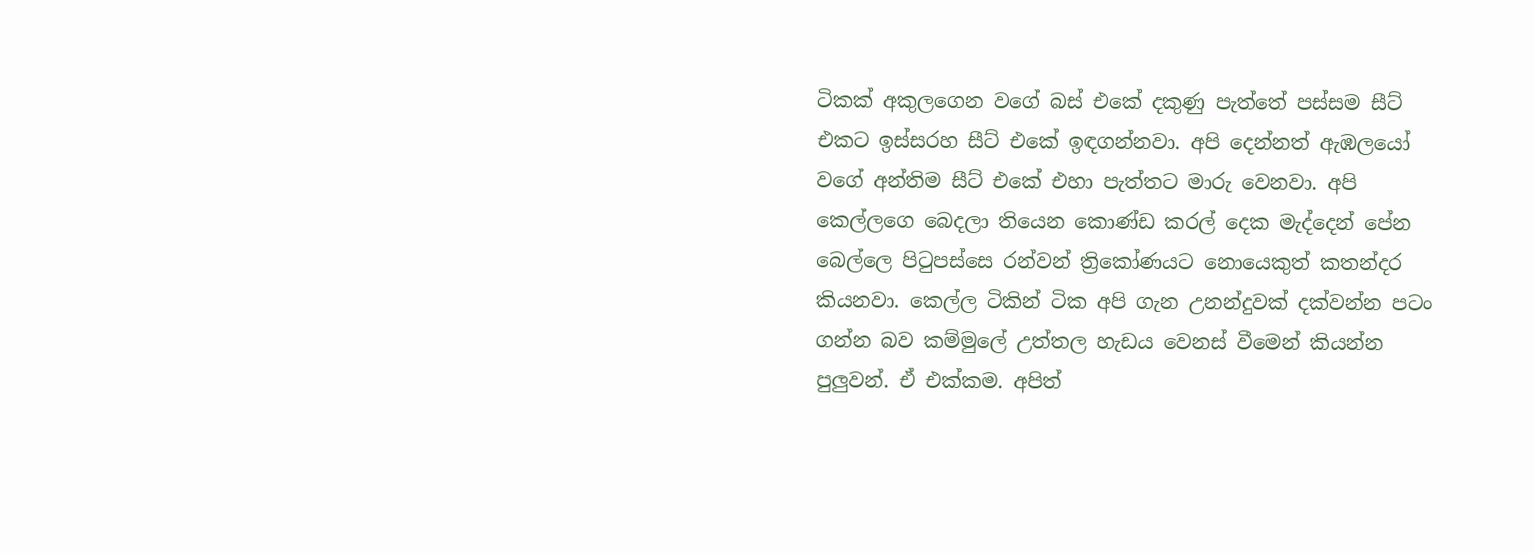ටිකක් අකුලගෙන වගේ බස් එකේ දකුණු පැත්තේ පස්සම සීට් එකට ඉස්සරහ සීට් එකේ ඉඳගන්නවා. අපි දෙන්නත් ඇඹලයෝ වගේ අන්තිම සීට් එකේ එහා පැත්තට මාරු වෙනවා. අපි කෙල්ලගෙ බෙදලා තියෙන කොණ්ඩ කරල් දෙක මැද්දෙන් පේන බෙල්ලෙ පි‍ටුපස්සෙ රන්වන් ත්‍රිකෝණයට නොයෙකුත් කතන්දර කියනවා. කෙල්ල ටිකින් ටික අපි ගැන උනන්දුවක් දක්වන්න පටං ගන්න බව කම්මුලේ උත්තල හැඩය වෙනස් වීමෙන් කියන්න පුලුවන්. ඒ එක්කම. අපිත්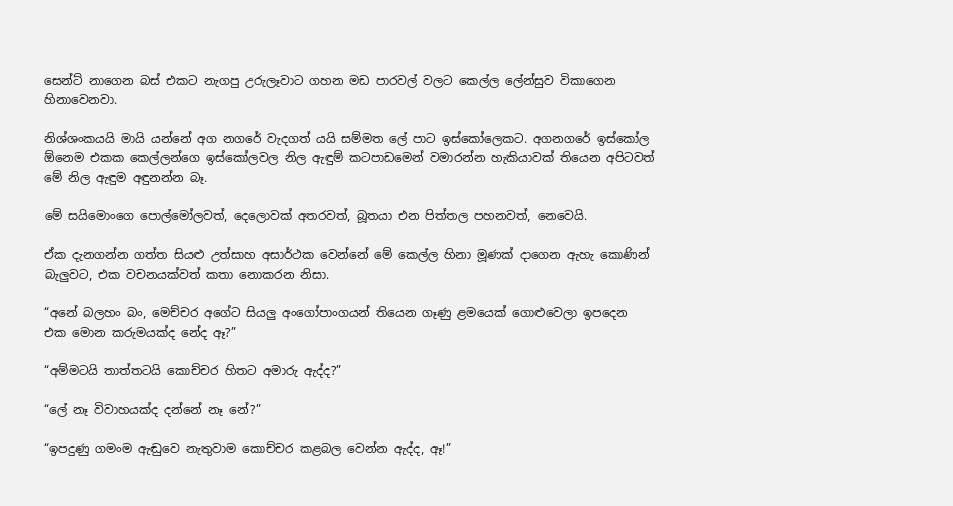සෙන්ට් නාගෙන බස් එකට නැගපු උරුලෑවාට ගහන මඩ පාරවල් වලට කෙල්ල ලේන්සුව විකාගෙන හිනාවෙනවා.

නිශ්ශංකයයි මායි යන්නේ අග නගරේ වැදගත් යයි සම්මත ලේ පාට ඉස්කෝලෙකට. අගනගරේ ඉස්කෝල ඕනෙම එකක කෙල්ලන්ගෙ ඉස්කෝලවල නිල ඇඳුම් කටපාඩමෙන් වමාරන්න හැකියාවක් තියෙන අපිටවත් මේ නිල ඇඳුම අඳුනන්න බෑ.

මේ සයිමොංගෙ පොල්මෝලවත්, දෙලොවක් අතරවත්, බූතයා එන පිත්තල පහනවත්, නෙවෙයි.

ඒක දැනගන්න ගත්ත සියළු උත්සාහ අසාර්ථක වෙන්නේ මේ කෙල්ල හිනා මූණක් දාගෙන ඇහැ කොණින් බැලුවට, එක වචනයක්වත් කතා නොකරන නිසා.

“අනේ බලහං බං, මෙච්චර අගේට සියලු අංගෝපාංගයන් තියෙන ගෑණු ළමයෙක් ගොළුවෙලා ඉපදෙන එක මොන කරුමයක්ද නේද ඈ?”

“අම්මටයි තාත්තටයි කොච්චර හිතට අමාරු ඇද්ද?”

“ලේ නෑ විවාහයක්ද දන්නේ නෑ නේ?”

“ඉපදුණු ගමංම ඇඬුවෙ නැතුවාම කොච්චර කළබල වෙන්න ඇද්ද, ඈ!”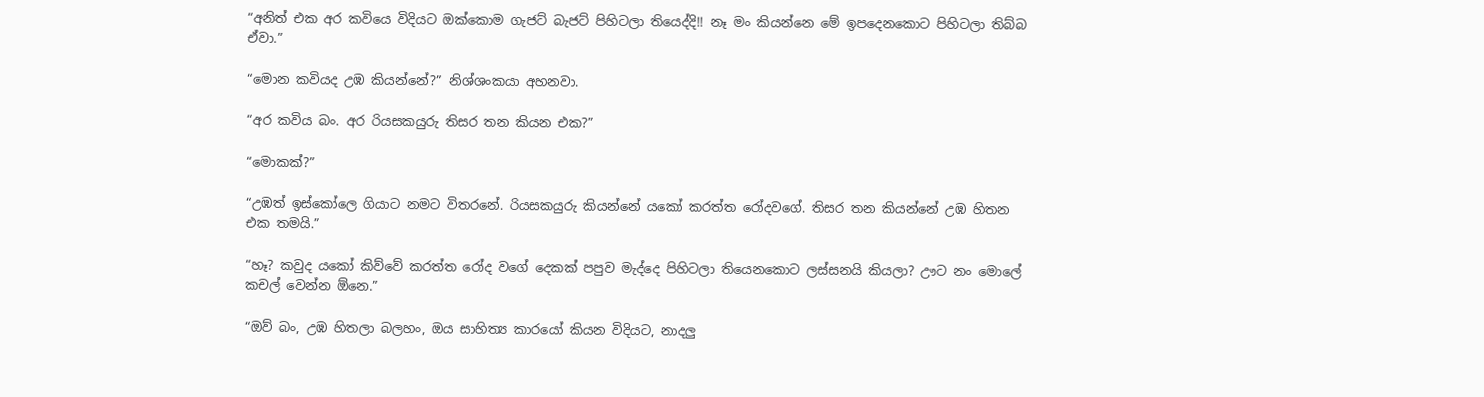“අනිත් එක අර කවියෙ විදියට ඔක්කොම ගැජට් බැජට් පිහිටලා තියෙද්දි!! නෑ මං කියන්නෙ මේ ඉපදෙනකොට පිහිටලා තිබ්බ ඒවා.”

“මොන කවියද උඹ කියන්නේ?” නිශ්ශංකයා අහනවා.

“අර කවිය බං. අර රියසකයුරු තිසර තන කියන එක?”

“මොකක්?”

“උඹත් ඉස්කෝලෙ ගියාට නමට විතරනේ. රියසකයුරු කියන්නේ යකෝ කරත්ත රෝදවගේ. තිසර තන කියන්නේ උඹ හිතන එක තමයි.”

“හෑ? කවුද යකෝ කිව්වේ කරත්ත රෝද වගේ දෙකක් පපුව මැද්දෙ පිහිටලා තියෙනකොට ලස්සනයි කියලා? ඌට නං මොලේ කචල් වෙන්න ඕනෙ.”

“ඔව් බං, උඹ හිතලා බලහං, ඔය සාහිත්‍ය කාරයෝ කියන විදියට, නාදලු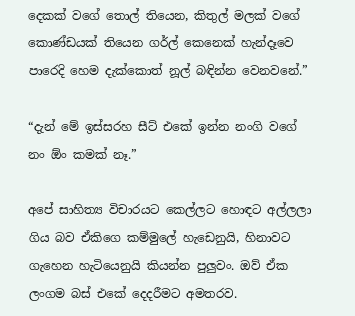දෙකක් වගේ තොල් තියෙන, කිතුල් මලක් වගේ කොණ්ඩයක් තියෙන ගර්ල් කෙනෙක් හැන්දෑවෙ පාරෙදි හෙම දැක්කොත් නූල් බඳින්න වෙනවනේ.”

“දැන් මේ ඉස්සරහ සීට් එකේ ඉන්න නංගි වගේ නං ඕං කමක් නෑ.”

අපේ සාහිත්‍ය විචාරයට කෙල්ලට හොඳට අල්ලලා ගිය බව ඒකිගෙ කම්මුලේ හැඩෙනුයි, හිනාවට ගැහෙන හැටියෙනුයි කියන්න පුලුවං. ඔව් ඒක ලංගම බස් එකේ දෙදරීමට අමතරව.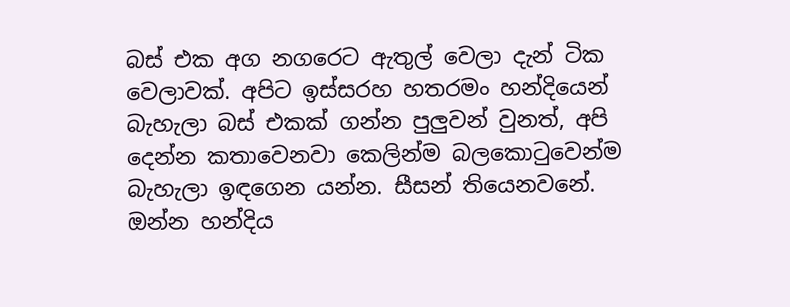බස් එක අග නගරෙට ඇතුල් වෙලා දැන් ටික වෙලාවක්. අපිට ඉස්සරහ හතරමං හන්දියෙන් බැහැලා බස් එකක් ගන්න පුලුවන් වුනත්, අපි දෙන්න කතාවෙනවා කෙලින්ම බලකො‍ටුවෙන්ම බැහැලා ඉඳගෙන යන්න. සීසන් තියෙනවනේ. ඔන්න හන්දිය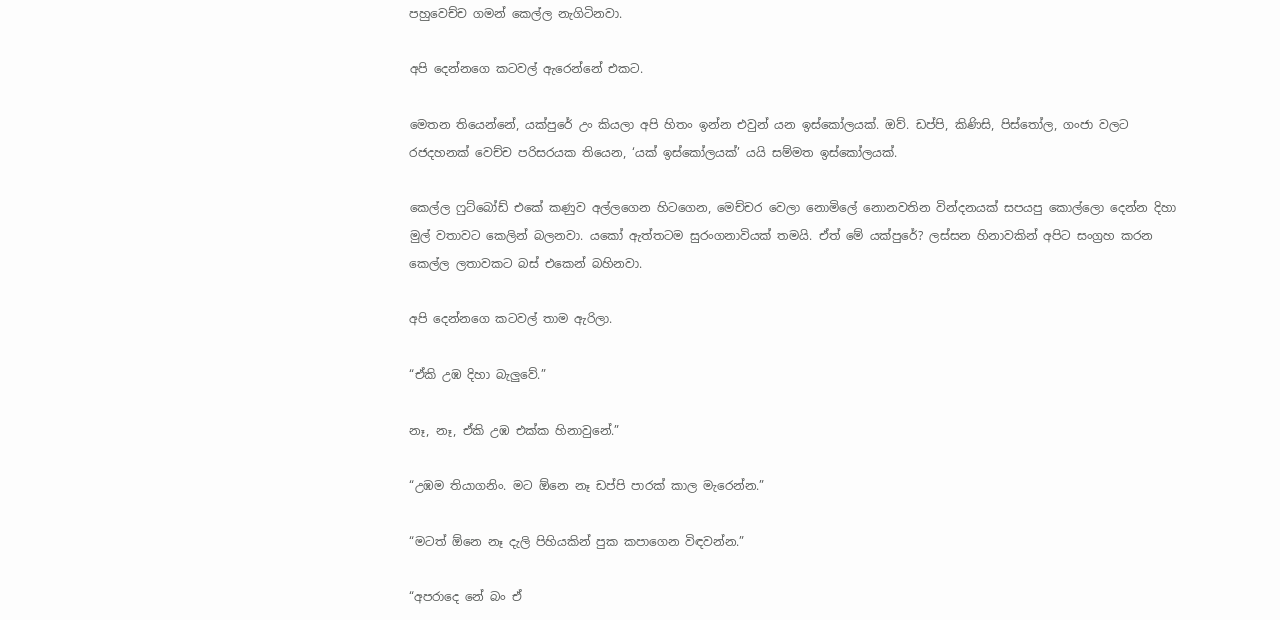පහුවෙච්ච ගමන් කෙල්ල නැගිටිනවා.

අපි දෙන්නගෙ කටවල් ඇරෙන්නේ එකට.

මෙතන තියෙන්නේ, යක්පුරේ උං කියලා අපි හිතං ඉන්න එවුන් යන ඉස්කෝලයක්. ඔව්. ඩප්පි, කිණිසි, පිස්තෝල, ගංජා වලට රජදහනක් වෙච්ච පරිසරයක තියෙන, ‘යක් ඉස්කෝලයක්’ යයි සම්මත ඉස්කෝලයක්.

කෙල්ල ෆුට්බෝඩ් එකේ කණුව අල්ලගෙන හිටගෙන, මෙච්චර වෙලා නොමිලේ නොනවතින වින්දනයක් සපයපු කොල්ලො දෙන්න දිහා මුල් වතාවට කෙලින් බලනවා. යකෝ ඇත්තටම සුරංගනාවියක් තමයි. ඒත් මේ යක්පුරේ? ලස්සන හිනාවකින් අපිට සංග්‍රහ කරන කෙල්ල ලතාවකට බස් එකෙන් බහිනවා.

අපි දෙන්නගෙ කටවල් තාම ඇරිලා.

“ඒකි උඹ දිහා බැලුවේ.”

නෑ, නෑ, ඒකි උඹ එක්ක හිනාවුනේ.”

“උඹම තියාගනිං. මට ඕනෙ නෑ ඩප්පි පාරක් කාල මැරෙන්න.”

“මටත් ඕනෙ නෑ දැලි පිහියකින් පුක කපාගෙන විඳවන්න.”

“අපරාදෙ නේ බං ඒ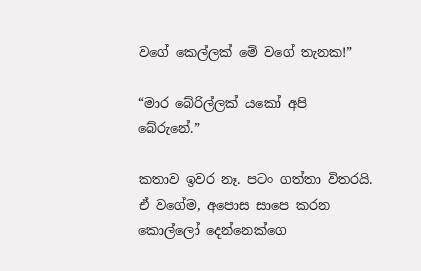වගේ කෙල්ලක් මේ වගේ තැනක!”

“මාර බේරිල්ලක් යකෝ අපි බේරුනේ.”

කතාව ඉවර නෑ. පටං ගත්තා විතරයි. ඒ වගේම, අපොස සාපෙ කරන කොල්ලෝ දෙන්නෙක්ගෙ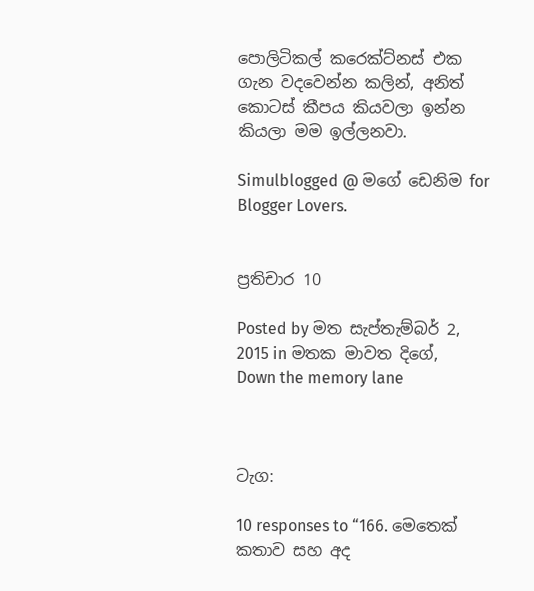පොලිටිකල් කරෙක්ට්නස් එක ගැන වදවෙන්න කලින්, අනිත් කොටස් කීපය කියවලා ඉන්න කියලා මම ඉල්ලනවා.

Simulblogged @ මගේ ඩෙනිම for Blogger Lovers.


ප්‍රතිචාර 10

Posted by මත සැප්තැම්බර් 2, 2015 in මතක මාවත දිගේ, Down the memory lane



ටැග:

10 responses to “166. මෙතෙක් කතාව සහ අද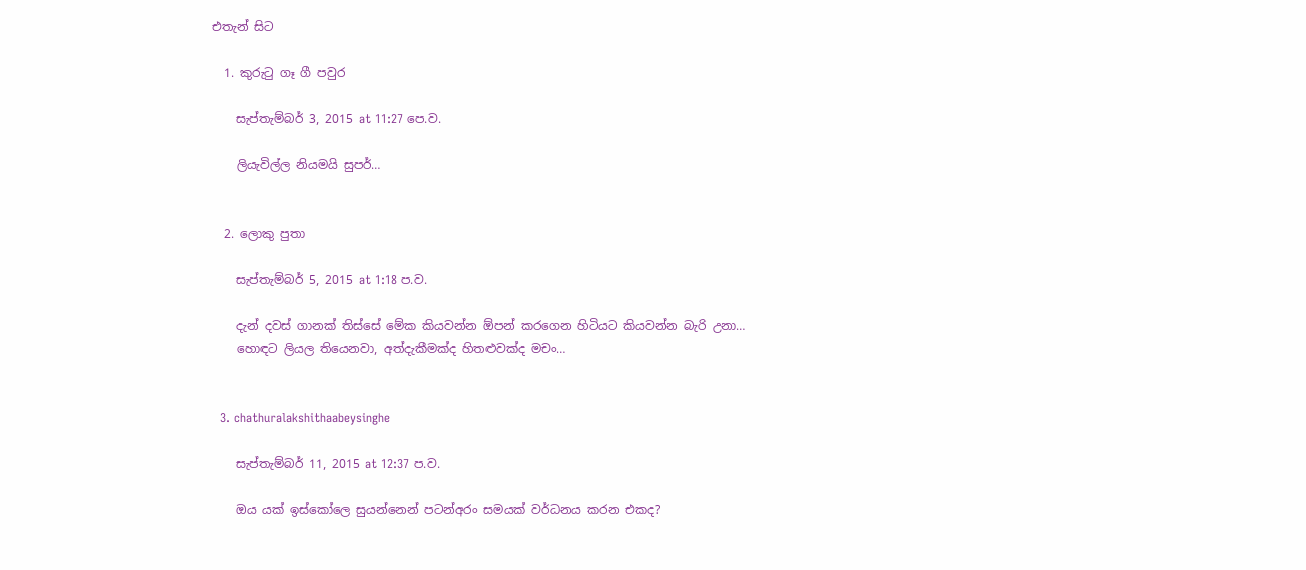එතැන් සිට

  1. කුරුටු ගෑ ගී පවුර

    සැප්තැම්බර් 3, 2015 at 11:27 පෙ.ව.

    ලියැවිල්ල නියමයි සුපර්…


  2. ලොකු පුතා

    සැප්තැම්බර් 5, 2015 at 1:18 ප.ව.

    දැන් දවස් ගානක් තිස්සේ මේක කියවන්න ඕපන් කරගෙන හිටියට කියවන්න බැරි උනා…
    හොඳට ලියල තියෙනවා, අත්දැකීමක්ද හිතළුවක්ද මචං…


  3. chathuralakshithaabeysinghe

    සැප්තැම්බර් 11, 2015 at 12:37 ප.ව.

    ඔය යක් ඉස්කෝලෙ සුයන්නෙන් පටන්අරං සමයක් වර්ධනය කරන එකද?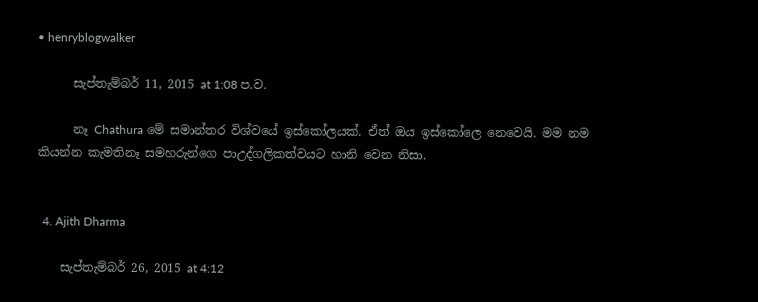• henryblogwalker

      සැප්තැම්බර් 11, 2015 at 1:08 ප.ව.

      නෑ Chathura මේ සමාන්තර විශ්වයේ ඉස්කෝලයක්. ඒත් ඔය ඉස්කෝලෙ නෙවෙයි. මම නම කියන්න කැමතිනෑ සමහරුන්ගෙ පාඋද්ගලිකත්වයට හානි වෙන නිසා.


  4. Ajith Dharma

    සැප්තැම්බර් 26, 2015 at 4:12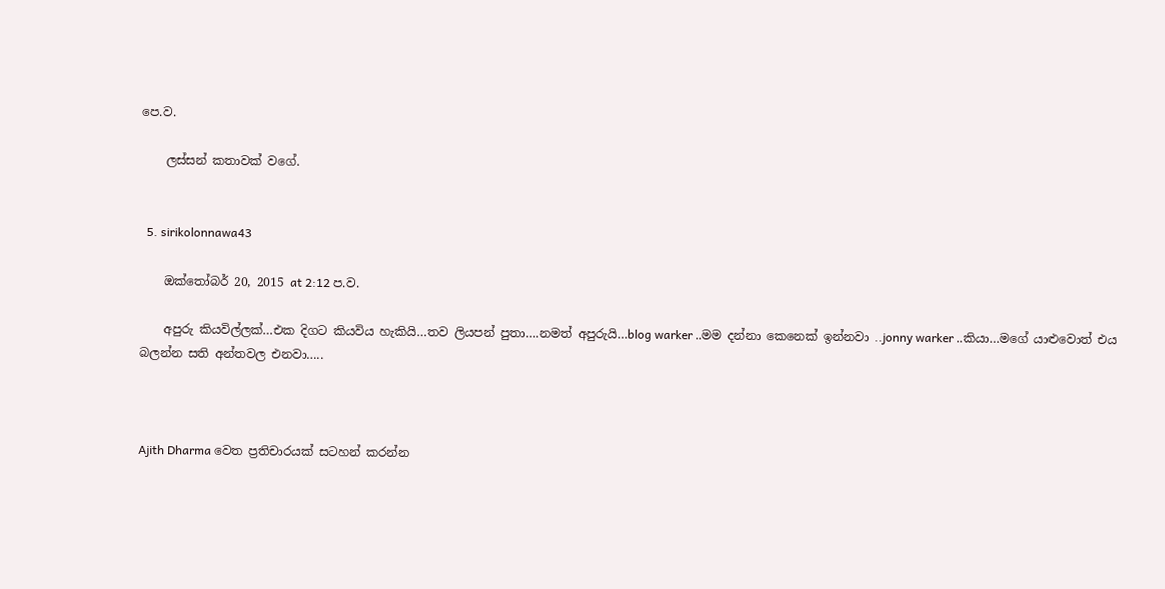පෙ.ව.

    ලස්සන් කතාවක් වගේ.


  5. sirikolonnawa43

    ඔක්තෝබර් 20, 2015 at 2:12 ප.ව.

    අපුරු කියවිල්ලක්…එක දිගට කියවිය හැකියි…තව ලියපන් පුතා….නමත් අපුරුයි…blog warker ..මම දන්නා කෙනෙක් ඉන්නවා ..jonny warker ..කියා…මගේ යාළුවොත් එය බලන්න සති අන්තවල එනවා…..



Ajith Dharma වෙත ප්‍රතිචාරයක් සටහන් කරන්න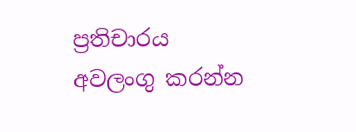ප්‍රතිචාරය අවලංගු කරන්න